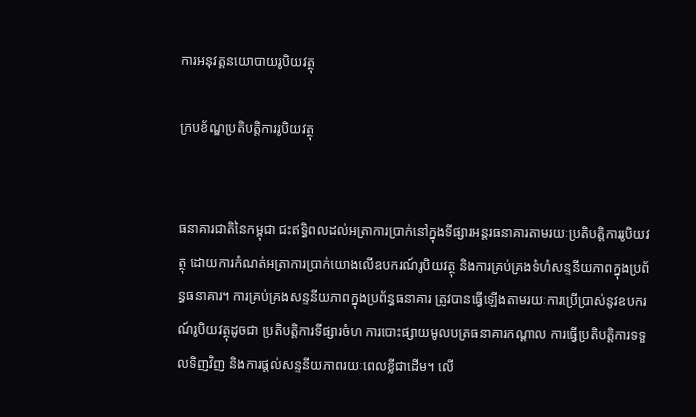ការអនុវត្តនយោបាយរូបិយវត្ថុ

ក្របខ័ណ្ឌប្រតិបត្តិការរូបិយវត្ថុ


ធនាគារជាតិនៃកម្ពុជា ជះឥទ្ធិពលដល់អត្រាការប្រាក់នៅក្នុងទីផ្សារអន្តរធនាគារតាមរយៈប្រតិបត្តិការរូបិយវត្ថុ ដោយការកំណត់អត្រាការប្រាក់យោងលើឧបករណ៍រូបិយវត្ថុ និងការគ្រប់គ្រងទំហំសន្ទនីយភាពក្នុងប្រព័ន្ធធនាគារ។ ការគ្រប់គ្រងសន្ទនីយភាពក្នុងប្រព័ន្ធធនាគារ ត្រូវបានធ្វើឡើងតាមរយៈការប្រើប្រាស់នូវឧបករណ៍រូបិយវត្ថុដូចជា ប្រតិបត្តិការទីផ្សារចំហ ការបោះផ្សាយមូលបត្រធនាគារកណ្តាល ការធ្វើប្រតិបត្តិការទទួលទិញវិញ និងការផ្តល់សន្ទនីយភាពរយៈពេលខ្លីជាដើម។ លើ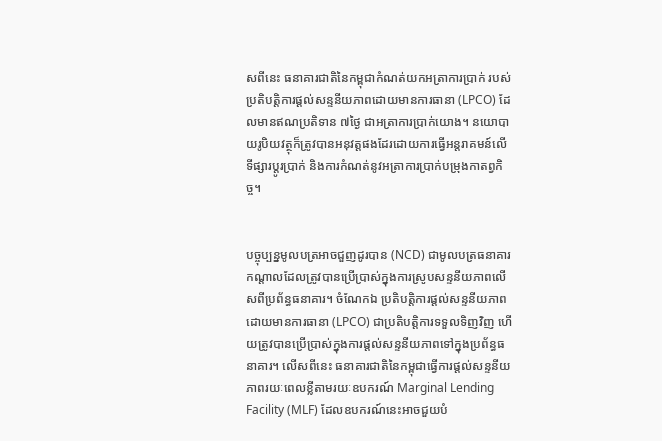សពីនេះ ធនាគារជាតិនៃកម្ពុជាកំណត់យកអត្រាការប្រាក់ របស់ប្រតិបត្តិការផ្ដល់សន្ទនីយភាពដោយមានការធានា (LPCO) ដែលមានឥណប្រតិទាន ៧ថ្ងៃ ជាអត្រាការប្រាក់យោង។ នយោបាយរូបិយវត្ថុក៏ត្រូវបានអនុវត្តផងដែរដោយការធ្វើអន្តរាគមន៍លើទីផ្សារប្តូរប្រាក់ និងការកំណត់នូវអត្រាការប្រាក់បម្រុងកាតព្វកិច្ច។


បច្ចុប្បន្នមូលបត្រអាចជួញដូរបាន (NCD) ជាមូលបត្រធនាគារកណ្តាលដែលត្រូវបានប្រើប្រាស់ក្នុងការស្រូបសន្ទនីយភាពលើសពីប្រព័ន្ធធនាគារ។ ចំណែកឯ ប្រតិបត្តិការផ្ដល់សន្ទនីយភាពដោយមានការធានា (LPCO) ជាប្រតិបត្តិការទទួលទិញវិញ ហើយត្រូវបានប្រើប្រាស់ក្នុងការផ្តល់សន្ទនីយភាពទៅក្នុងប្រព័ន្ធធនាគារ។ លើសពីនេះ ធនាគារជាតិនៃកម្ពុជាធ្វើការផ្តល់សន្ទនីយភាពរយៈពេលខ្លីតាមរយៈឧបករណ៍ Marginal Lending Facility (MLF) ដែលឧបករណ៍នេះអាចជួយបំ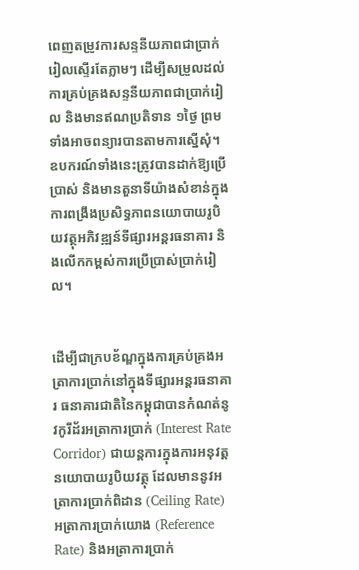ពេញតម្រូវការសន្ទនីយភាពជាប្រាក់រៀលស្ទើរតែភ្លាមៗ ដើម្បីសម្រួលដល់ការគ្រប់គ្រងសន្ទនីយភាពជាប្រាក់រៀល និងមានឥណប្រតិទាន ១ថ្ងៃ ព្រមទាំងអាចពន្យារបានតាមការស្នើសុំ។ ឧបករណ៍ទាំងនេះត្រូវបានដាក់ឱ្យប្រើប្រាស់ និងមានតួនាទីយ៉ាងសំខាន់ក្នុងការពង្រឹងប្រសិទ្ធភាពនយោបាយរូបិយវត្ថុអភិវឌ្ឍន៍ទីផ្សារអន្តរធនាគារ និងលើកកម្ពស់ការប្រើប្រាស់ប្រាក់រៀល។


ដើម្បីជាក្របខ័ណ្ឌក្នុងការគ្រប់គ្រងអត្រាការប្រាក់នៅក្នុងទីផ្សារអន្តរធនាគារ ធនាគារជាតិនៃកម្ពុជាបានកំណត់នូវកូរីដ័រអត្រាការប្រាក់ (Interest Rate Corridor) ជាយន្តការក្នុងការអនុវត្តនយោបាយរូបិយវត្ថុ ដែលមាននូវអត្រាការប្រាក់ពិដាន (Ceiling Rate) អត្រាការប្រាក់យោង (Reference Rate) និងអត្រាការប្រាក់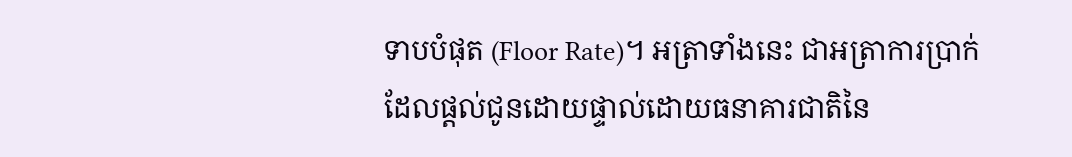ទាបបំផុត (Floor Rate)។ អត្រាទាំងនេះ ជាអត្រាការប្រាក់ដែលផ្តល់ជូនដោយផ្ទាល់ដោយធនាគារជាតិនៃ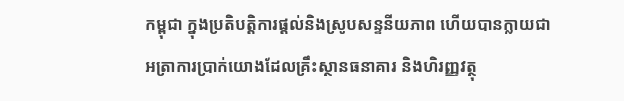កម្ពុជា ក្នុងប្រតិបត្តិការផ្តល់និងស្រូបសន្ទនីយភាព ហើយបានក្លាយជាអត្រាការប្រាក់យោងដែលគ្រឹះស្ថានធនាគារ និងហិរញ្ញវត្ថុ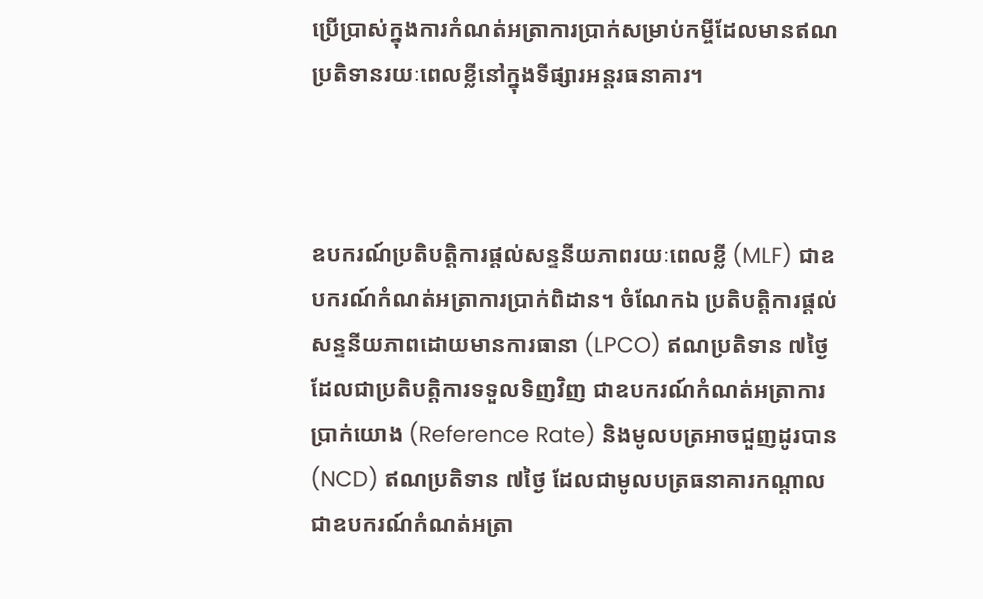ប្រើប្រាស់ក្នុងការកំណត់អត្រាការប្រាក់សម្រាប់កម្ចីដែលមានឥណប្រតិទានរយៈពេលខ្លីនៅក្នុងទីផ្សារអន្តរធនាគារ។



ឧបករណ៍ប្រតិបត្តិការផ្តល់សន្ទនីយភាពរយៈពេលខ្លី (MLF) ជាឧបករណ៍កំណត់អត្រាការប្រាក់ពិដាន។ ចំណែកឯ ប្រតិបត្តិការផ្ដល់សន្ទនីយភាពដោយមានការធានា (LPCO) ឥណប្រតិទាន ៧ថ្ងៃ ដែលជាប្រតិបត្តិការទទួលទិញវិញ ជាឧបករណ៍កំណត់អត្រាការប្រាក់យោង (Reference Rate) និងមូលបត្រអាចជួញដូរបាន (NCD) ឥណប្រតិទាន ៧ថ្ងៃ ដែលជាមូលបត្រធនាគារកណ្តាល ជាឧបករណ៍កំណត់អត្រា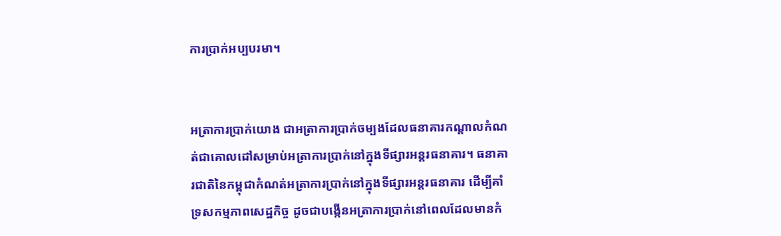ការប្រាក់អប្បបរមា។


អត្រាការប្រាក់យោង ជាអត្រាការប្រាក់ចម្បងដែលធនាគារកណ្តាលកំណត់ជាគោលដៅសម្រាប់អត្រាការប្រាក់នៅក្នុងទីផ្សារអន្តរធនាគារ។ ធនាគារជាតិនៃកម្ពុជាកំណត់អត្រាការប្រាក់នៅក្នុងទីផ្សារអន្តរធនាគារ ដើម្បីគាំទ្រសកម្មភាពសេដ្ឋកិច្ច ដូចជាបង្កើនអត្រាការប្រាក់នៅពេលដែលមានកំ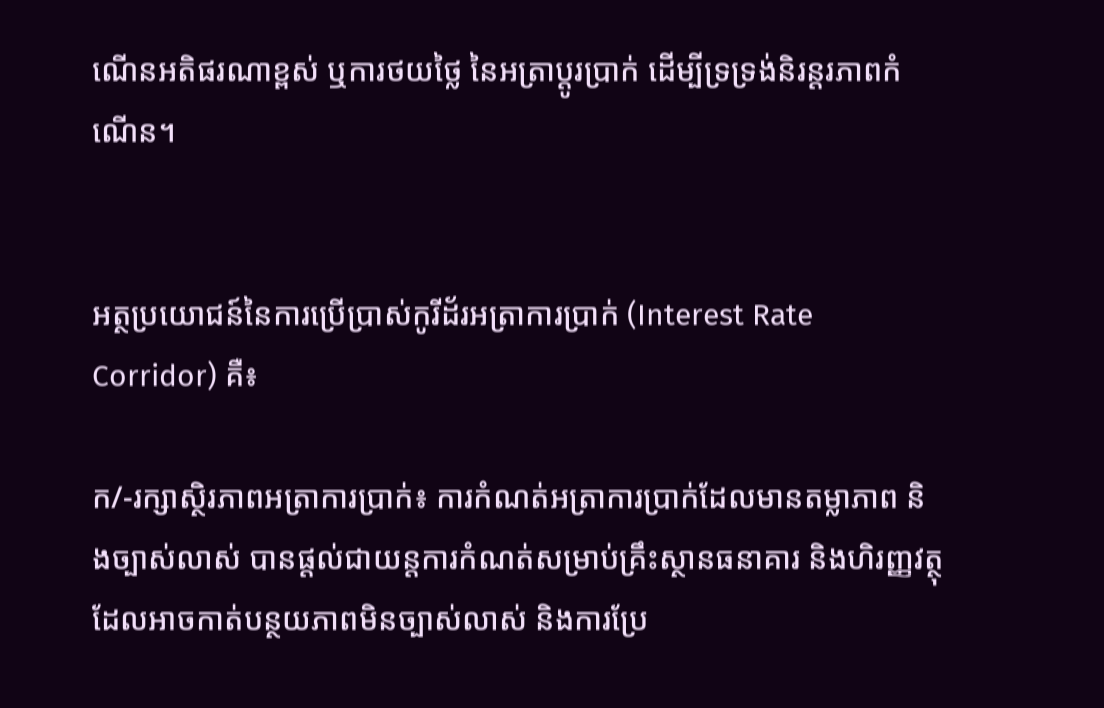ណើនអតិផរណាខ្ពស់ ឬការថយថ្លៃ នៃអត្រាប្តូរប្រាក់ ដើម្បីទ្រទ្រង់និរន្តរភាពកំណើន។


អត្ថប្រយោជន៍នៃការប្រើប្រាស់កូរីដ័រអត្រាការប្រាក់ (Interest Rate Corridor) គឺ៖

ក/-រក្សាស្ថិរភាពអត្រាការប្រាក់៖ ការកំណត់អត្រាការប្រាក់ដែលមានតម្លាភាព និងច្បាស់លាស់ បានផ្តល់ជាយន្តការកំណត់សម្រាប់គ្រឹះស្ថានធនាគារ និងហិរញ្ញវត្ថុ ដែលអាចកាត់បន្ថយភាពមិនច្បាស់លាស់ និងការប្រែ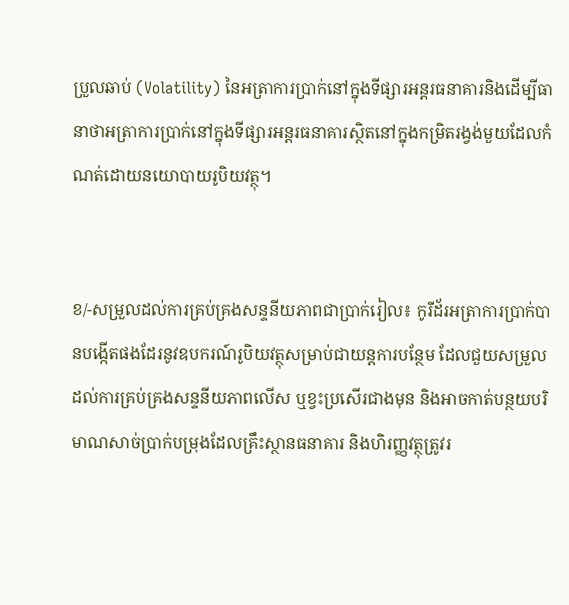ប្រួលឆាប់ (Volatility) នៃអត្រាការប្រាក់នៅក្នុងទីផ្សារអន្តរធនាគារនិងដើម្បីធានាថាអត្រាការប្រាក់នៅក្នុងទីផ្សារអន្តរធនាគារស្ថិតនៅក្នុងកម្រិតរង្វង់មួយដែលកំណត់ដោយនយោបាយរូបិយវត្ថុ។


ខ/-សម្រួលដល់ការគ្រប់គ្រងសន្ទនីយភាពជាប្រាក់រៀល៖ កូរីដ័រអត្រាការប្រាក់បានបង្កើតផងដែរនូវឧបករណ៍រូបិយវត្ថុសម្រាប់ជាយន្តការបន្ថែម ដែលជួយសម្រួលដល់ការគ្រប់គ្រងសន្ទនីយភាពលើស ឬខ្វះប្រសើរជាងមុន និងអាចកាត់បន្ថយបរិមាណសាច់ប្រាក់បម្រុងដែលគ្រឹះស្ថានធនាគារ និងហិរញ្ញវត្ថុត្រូវរ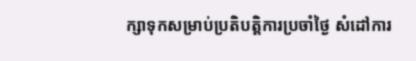ក្សាទុកសម្រាប់ប្រតិបត្តិការប្រចាំថ្ងៃ សំដៅការ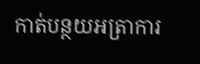កាត់បន្ថយអត្រាការ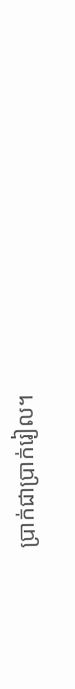ប្រាក់ជាប្រាក់រៀល។